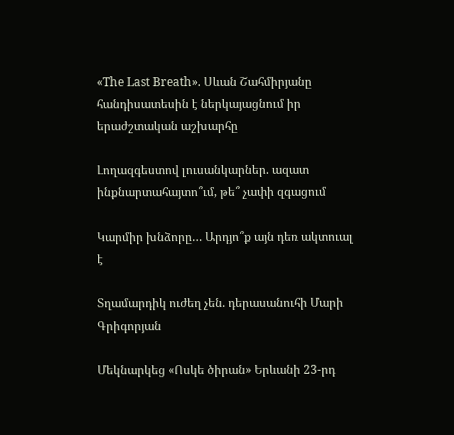«The Last Breath». Սևան Շահմիրյանը հանդիսատեսին է ներկայացնում իր երաժշտական աշխարհը

Լողազգեստով լուսանկարներ. ազատ ինքնարտահայտո՞ւմ, թե՞ չափի զգացում

Կարմիր խնձորը… Արդյո՞ք այն դեռ ակտուալ է

Տղամարդիկ ուժեղ չեն. դերասանուհի Մարի Գրիգորյան

Մեկնարկեց «Ոսկե ծիրան» Երևանի 23-րդ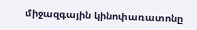միջազգային կինոփառատոնը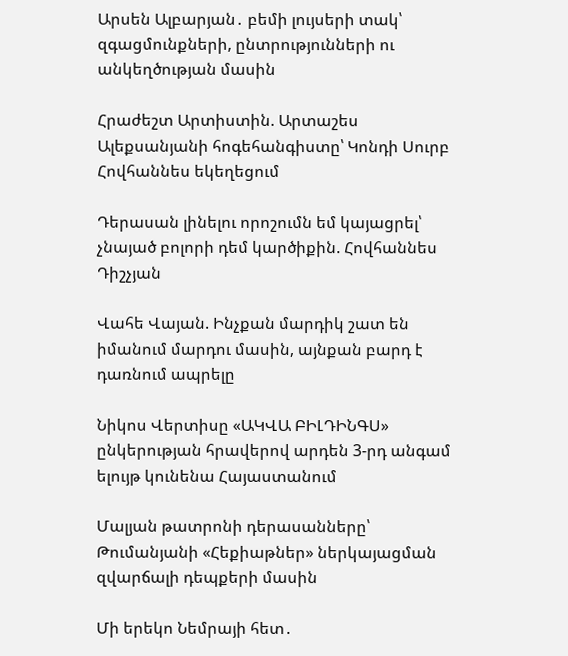Արսեն Ալբարյան․ բեմի լույսերի տակ՝ զգացմունքների, ընտրությունների ու անկեղծության մասին

Հրաժեշտ Արտիստին. Արտաշես Ալեքսանյանի հոգեհանգիստը՝ Կոնդի Սուրբ Հովհաննես եկեղեցում

Դերասան լինելու որոշումն եմ կայացրել՝ չնայած բոլորի դեմ կարծիքին. Հովհաննես Դիշչյան

Վահե Վայան. Ինչքան մարդիկ շատ են իմանում մարդու մասին, այնքան բարդ է դառնում ապրելը

Նիկոս Վերտիսը «ԱԿՎԱ ԲԻԼԴԻՆԳՍ» ընկերության հրավերով արդեն 3-րդ անգամ ելույթ կունենա Հայաստանում

Մալյան թատրոնի դերասանները՝ Թումանյանի «Հեքիաթներ» ներկայացման զվարճալի դեպքերի մասին

Մի երեկո Նեմրայի հետ․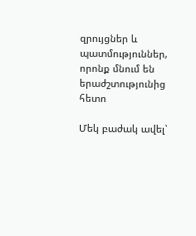զրույցներ և պատմություններ, որոնք մնում են երաժշտությունից հետո

Մեկ բաժակ ավել՝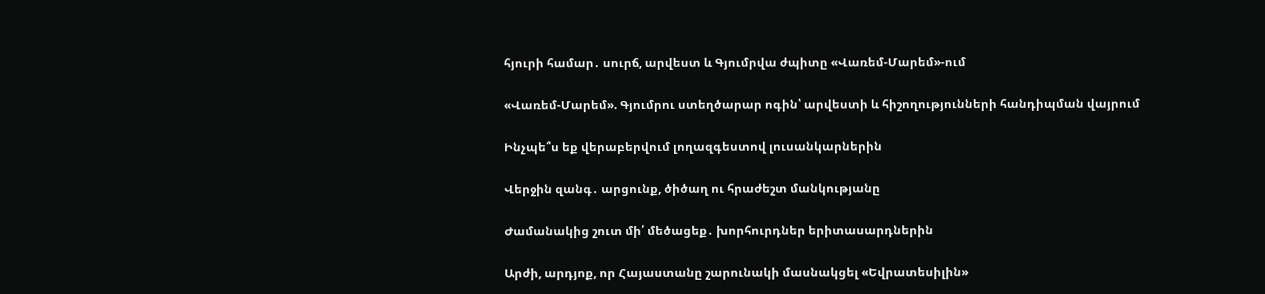հյուրի համար․ սուրճ, արվեստ և Գյումրվա ժպիտը «Վառեմ-Մարեմ»-ում

«Վառեմ-Մարեմ». Գյումրու ստեղծարար ոգին՝ արվեստի և հիշողությունների հանդիպման վայրում

Ինչպե՞ս եք վերաբերվում լողազգեստով լուսանկարներին

Վերջին զանգ․ արցունք, ծիծաղ ու հրաժեշտ մանկությանը

Ժամանակից շուտ մի՛ մեծացեք․ խորհուրդներ երիտասարդներին

Արժի, արդյոք, որ Հայաստանը շարունակի մասնակցել «Եվրատեսիլին»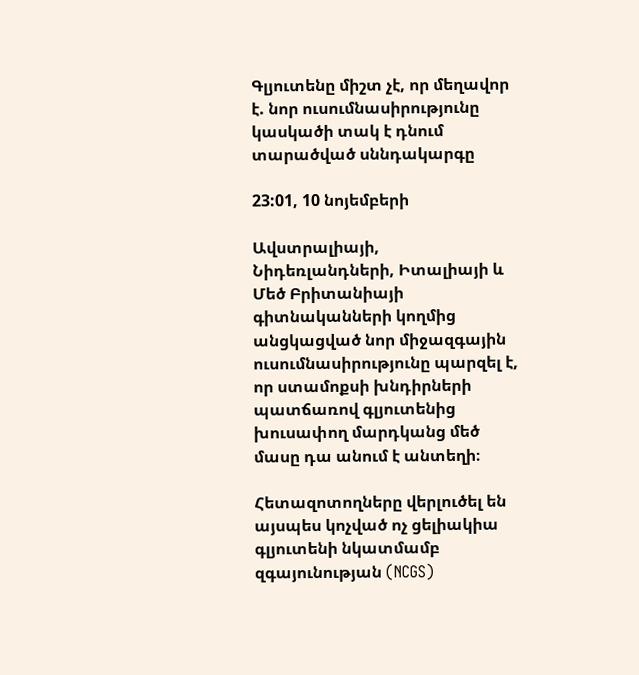Գլյուտենը միշտ չէ, որ մեղավոր է. նոր ուսումնասիրությունը կասկածի տակ է դնում տարածված սննդակարգը

23:01, 10 նոյեմբերի

Ավստրալիայի, Նիդեռլանդների, Իտալիայի և Մեծ Բրիտանիայի գիտնականների կողմից անցկացված նոր միջազգային ուսումնասիրությունը պարզել է, որ ստամոքսի խնդիրների պատճառով գլյուտենից խուսափող մարդկանց մեծ մասը դա անում է անտեղի։

Հետազոտողները վերլուծել են այսպես կոչված ոչ ցելիակիա գլյուտենի նկատմամբ զգայունության (NCGS)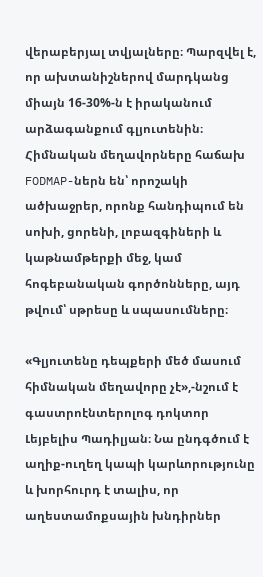վերաբերյալ տվյալները։ Պարզվել է, որ ախտանիշներով մարդկանց միայն 16-30%-ն է իրականում արձագանքում գլյուտենին։ Հիմնական մեղավորները հաճախ FODMAP-ներն են՝ որոշակի ածխաջրեր, որոնք հանդիպում են սոխի, ցորենի, լոբազգիների և կաթնամթերքի մեջ, կամ հոգեբանական գործոնները, այդ թվում՝ սթրեսը և սպասումները։

«Գլյուտենը դեպքերի մեծ մասում հիմնական մեղավորը չէ»,-նշում է գաստրոէնտերոլոգ դոկտոր Լեյբելիս Պադիլյան։ Նա ընդգծում է աղիք-ուղեղ կապի կարևորությունը և խորհուրդ է տալիս, որ աղեստամոքսային խնդիրներ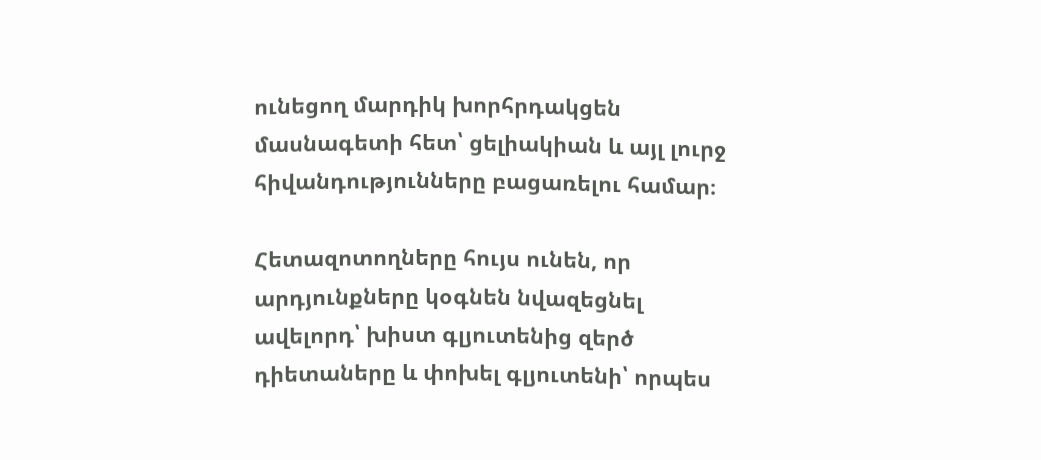ունեցող մարդիկ խորհրդակցեն մասնագետի հետ՝ ցելիակիան և այլ լուրջ հիվանդությունները բացառելու համար։

Հետազոտողները հույս ունեն, որ արդյունքները կօգնեն նվազեցնել ավելորդ՝ խիստ գլյուտենից զերծ դիետաները և փոխել գլյուտենի՝ որպես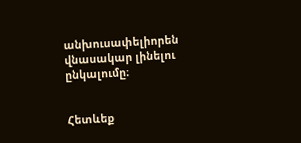անխուսափելիորեն վնասակար լինելու ընկալումը։


Հետևեք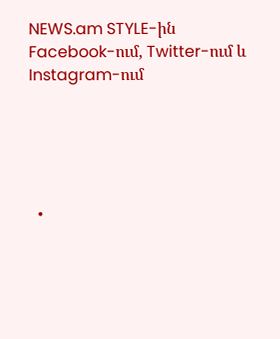NEWS.am STYLE-ին Facebook-ում, Twitter-ում և Instagram-ում





  •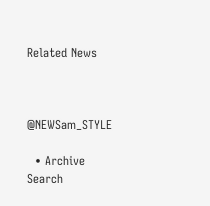Related News



@NEWSam_STYLE

  • Archive
Search